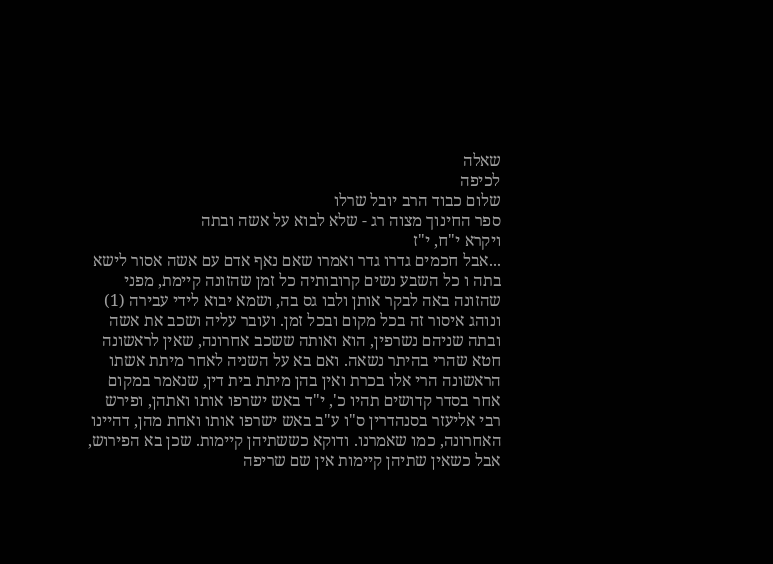שאלה
לכיפה
שלום כבוד הרב יובל שרלו
ספר החינוך מצוה רג - שלא לבוא על אשה ובתה
ויקרא י"ח, י"ז
...אבל חכמים גדרו גדר ואמרו שאם נאף אדם עם אשה אסור לישא בתה ו כל השבע נשים קרובותיה כל זמן שהזונה קיימת, מפני שהזונה באה לבקר אותן ולבו גס בה, ושמא יבוא לידי עבירה (1)
ונוהג איסור זה בכל מקום ובכל זמן. ועובר עליה ושכב את אשה ובתה שניהם נשרפין, הוא ואותה ששכב אחרונה, שאין לראשונה חטא שהרי בהיתר נשאה. ואם בא על השניה לאחר מיתת אשתו הראשונה הרי אלו בכרת ואין בהן מיתת בית דין, שנאמר במקום אחר בסדר קדושים תהיו כ', י"ד באש ישרפו אותו ואתהן, ופירש רבי אליעזר בסנהדרין ס"ו ע"ב באש ישרפו אותו ואחת מהן, דהיינו האחרונה, כמו שאמרנו. ודוקא כששתיהן קיימות. שכן בא הפירוש, אבל כשאין שתיהן קיימות אין שם שריפה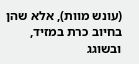(עונש מוות), אלא שהן בחיוב כרת במזיד, ובשוגג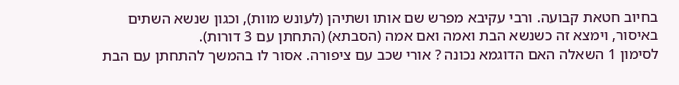בחיוב חטאת קבועה. ורבי עקיבא מפרש שם אותו ושתיהן (לעונש מוות), וכגון שנשא השתים באיסור, וימצא זה כשנשא הבת ואמה ואם אמה (הסבתא) (התחתן עם 3 דורות).
לסימון 1 השאלה האם הדוגמא נכונה ? אורי שכב עם ציפורה. אסור לו בהמשך להתחתן עם הבת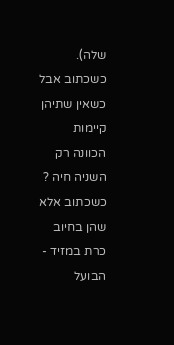שלה).
כשכתוב אבל כשאין שתיהן קיימות הכוונה רק השניה חיה ?
כשכתוב אלא שהן בחיוב כרת במזיד - הבועל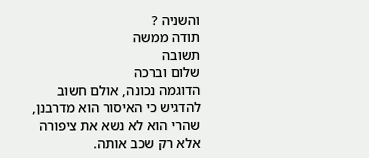והשניה ?
תודה ממשה
תשובה
שלום וברכה
הדוגמה נכונה, אולם חשוב להדגיש כי האיסור הוא מדרבנן, שהרי הוא לא נשא את ציפורה אלא רק שכב אותה.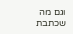וגם מה שכתבת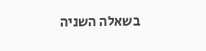בשאלה השניה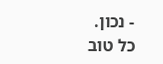- נכון.
כל טוב